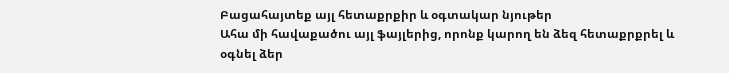Բացահայտեք այլ հետաքրքիր և օգտակար նյութեր
Ահա մի հավաքածու այլ ֆայլերից, որոնք կարող են ձեզ հետաքրքրել և օգնել ձեր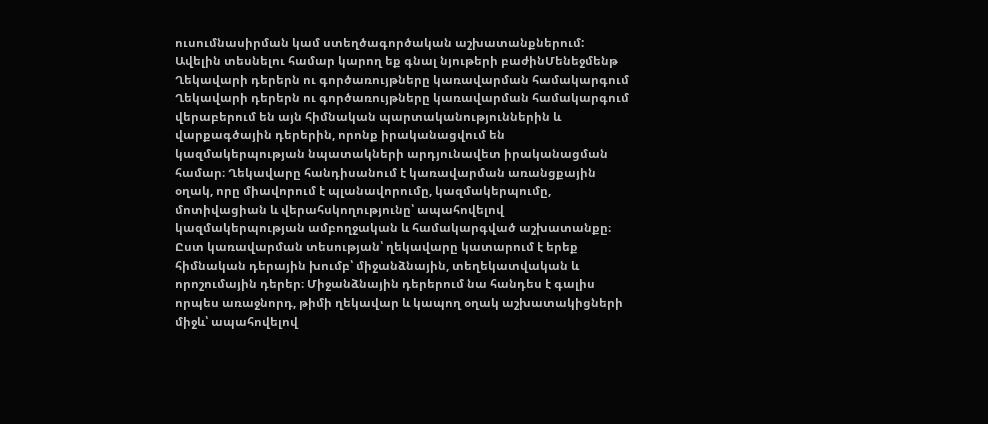ուսումնասիրման կամ ստեղծագործական աշխատանքներում: Ավելին տեսնելու համար կարող եք գնալ նյութերի բաժինՄենեջմենթ
Ղեկավարի դերերն ու գործառույթները կառավարման համակարգում
Ղեկավարի դերերն ու գործառույթները կառավարման համակարգում վերաբերում են այն հիմնական պարտականություններին և վարքագծային դերերին, որոնք իրականացվում են կազմակերպության նպատակների արդյունավետ իրականացման համար։ Ղեկավարը հանդիսանում է կառավարման առանցքային օղակ, որը միավորում է պլանավորումը, կազմակերպումը, մոտիվացիան և վերահսկողությունը՝ ապահովելով կազմակերպության ամբողջական և համակարգված աշխատանքը։ Ըստ կառավարման տեսության՝ ղեկավարը կատարում է երեք հիմնական դերային խումբ՝ միջանձնային, տեղեկատվական և որոշումային դերեր։ Միջանձնային դերերում նա հանդես է գալիս որպես առաջնորդ, թիմի ղեկավար և կապող օղակ աշխատակիցների միջև՝ ապահովելով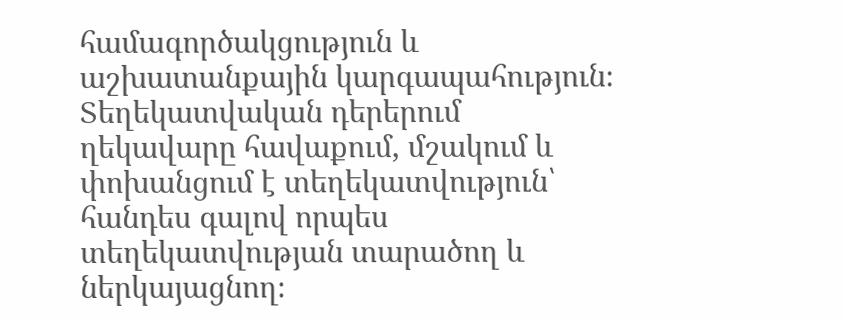համագործակցություն և աշխատանքային կարգապահություն։ Տեղեկատվական դերերում ղեկավարը հավաքում, մշակում և փոխանցում է տեղեկատվություն՝ հանդես գալով որպես տեղեկատվության տարածող և ներկայացնող։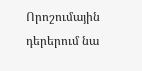Որոշումային դերերում նա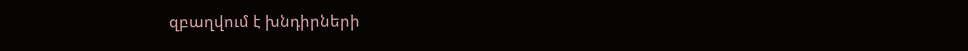զբաղվում է խնդիրների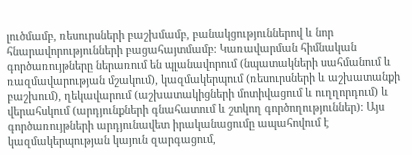լուծմամբ, ռեսուրսների բաշխմամբ, բանակցություններով և նոր հնարավորությունների բացահայտմամբ։ Կառավարման հիմնական գործառույթները ներառում են պլանավորում (նպատակների սահմանում և ռազմավարության մշակում), կազմակերպում (ռեսուրսների և աշխատանքի բաշխում), ղեկավարում (աշխատակիցների մոտիվացում և ուղղորդում) և վերահսկում (արդյունքների գնահատում և շտկող գործողություններ)։ Այս գործառույթների արդյունավետ իրականացումը ապահովում է կազմակերպության կայուն զարգացում,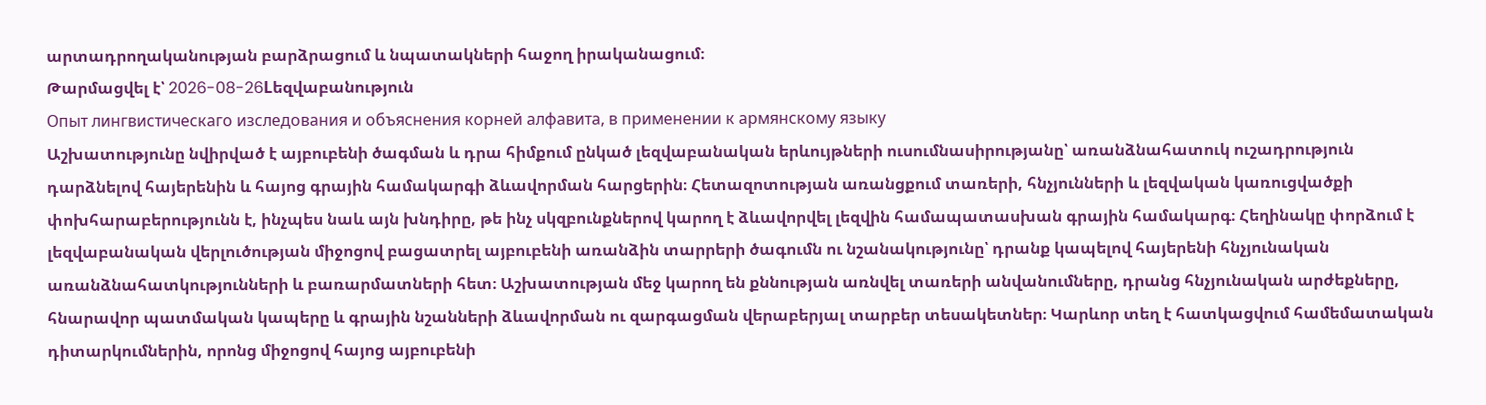արտադրողականության բարձրացում և նպատակների հաջող իրականացում։
Թարմացվել է՝ 2026-08-26Lեզվաբանություն
Опыт лингвистическаго изследования и объяснения корней алфавита, в применении к армянскому языку
Աշխատությունը նվիրված է այբուբենի ծագման և դրա հիմքում ընկած լեզվաբանական երևույթների ուսումնասիրությանը՝ առանձնահատուկ ուշադրություն դարձնելով հայերենին և հայոց գրային համակարգի ձևավորման հարցերին։ Հետազոտության առանցքում տառերի, հնչյունների և լեզվական կառուցվածքի փոխհարաբերությունն է, ինչպես նաև այն խնդիրը, թե ինչ սկզբունքներով կարող է ձևավորվել լեզվին համապատասխան գրային համակարգ։ Հեղինակը փորձում է լեզվաբանական վերլուծության միջոցով բացատրել այբուբենի առանձին տարրերի ծագումն ու նշանակությունը՝ դրանք կապելով հայերենի հնչյունական առանձնահատկությունների և բառարմատների հետ։ Աշխատության մեջ կարող են քննության առնվել տառերի անվանումները, դրանց հնչյունական արժեքները, հնարավոր պատմական կապերը և գրային նշանների ձևավորման ու զարգացման վերաբերյալ տարբեր տեսակետներ։ Կարևոր տեղ է հատկացվում համեմատական դիտարկումներին, որոնց միջոցով հայոց այբուբենի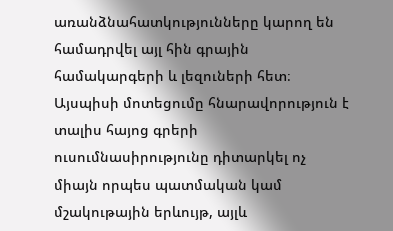առանձնահատկությունները կարող են համադրվել այլ հին գրային համակարգերի և լեզուների հետ։ Այսպիսի մոտեցումը հնարավորություն է տալիս հայոց գրերի ուսումնասիրությունը դիտարկել ոչ միայն որպես պատմական կամ մշակութային երևույթ, այլև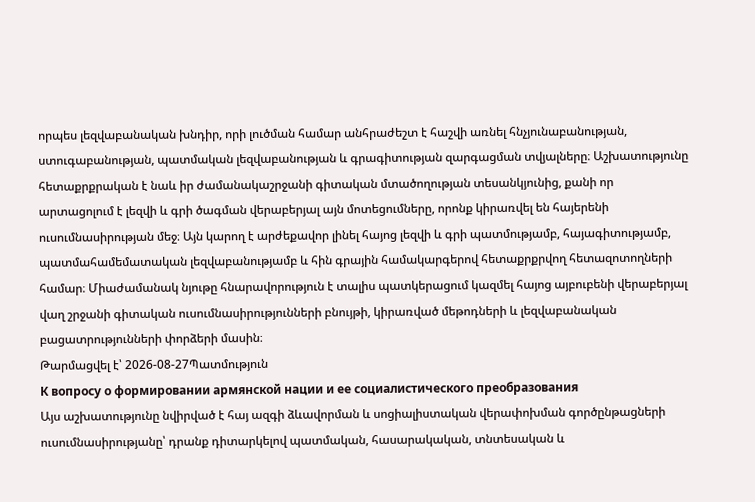որպես լեզվաբանական խնդիր, որի լուծման համար անհրաժեշտ է հաշվի առնել հնչյունաբանության, ստուգաբանության, պատմական լեզվաբանության և գրագիտության զարգացման տվյալները։ Աշխատությունը հետաքրքրական է նաև իր ժամանակաշրջանի գիտական մտածողության տեսանկյունից, քանի որ արտացոլում է լեզվի և գրի ծագման վերաբերյալ այն մոտեցումները, որոնք կիրառվել են հայերենի ուսումնասիրության մեջ։ Այն կարող է արժեքավոր լինել հայոց լեզվի և գրի պատմությամբ, հայագիտությամբ, պատմահամեմատական լեզվաբանությամբ և հին գրային համակարգերով հետաքրքրվող հետազոտողների համար։ Միաժամանակ նյութը հնարավորություն է տալիս պատկերացում կազմել հայոց այբուբենի վերաբերյալ վաղ շրջանի գիտական ուսումնասիրությունների բնույթի, կիրառված մեթոդների և լեզվաբանական բացատրությունների փորձերի մասին։
Թարմացվել է՝ 2026-08-27Պատմություն
К вопросу о формировании армянской нации и ее социалистического преобразования
Այս աշխատությունը նվիրված է հայ ազգի ձևավորման և սոցիալիստական վերափոխման գործընթացների ուսումնասիրությանը՝ դրանք դիտարկելով պատմական, հասարակական, տնտեսական և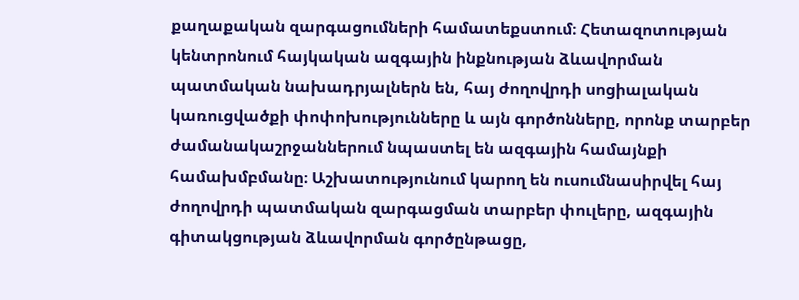քաղաքական զարգացումների համատեքստում։ Հետազոտության կենտրոնում հայկական ազգային ինքնության ձևավորման պատմական նախադրյալներն են, հայ ժողովրդի սոցիալական կառուցվածքի փոփոխությունները և այն գործոնները, որոնք տարբեր ժամանակաշրջաններում նպաստել են ազգային համայնքի համախմբմանը։ Աշխատությունում կարող են ուսումնասիրվել հայ ժողովրդի պատմական զարգացման տարբեր փուլերը, ազգային գիտակցության ձևավորման գործընթացը,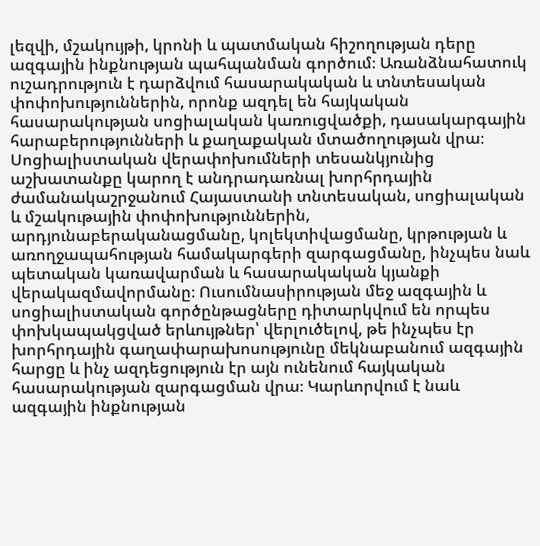լեզվի, մշակույթի, կրոնի և պատմական հիշողության դերը ազգային ինքնության պահպանման գործում։ Առանձնահատուկ ուշադրություն է դարձվում հասարակական և տնտեսական փոփոխություններին, որոնք ազդել են հայկական հասարակության սոցիալական կառուցվածքի, դասակարգային հարաբերությունների և քաղաքական մտածողության վրա։ Սոցիալիստական վերափոխումների տեսանկյունից աշխատանքը կարող է անդրադառնալ խորհրդային ժամանակաշրջանում Հայաստանի տնտեսական, սոցիալական և մշակութային փոփոխություններին, արդյունաբերականացմանը, կոլեկտիվացմանը, կրթության և առողջապահության համակարգերի զարգացմանը, ինչպես նաև պետական կառավարման և հասարակական կյանքի վերակազմավորմանը։ Ուսումնասիրության մեջ ազգային և սոցիալիստական գործընթացները դիտարկվում են որպես փոխկապակցված երևույթներ՝ վերլուծելով, թե ինչպես էր խորհրդային գաղափարախոսությունը մեկնաբանում ազգային հարցը և ինչ ազդեցություն էր այն ունենում հայկական հասարակության զարգացման վրա։ Կարևորվում է նաև ազգային ինքնության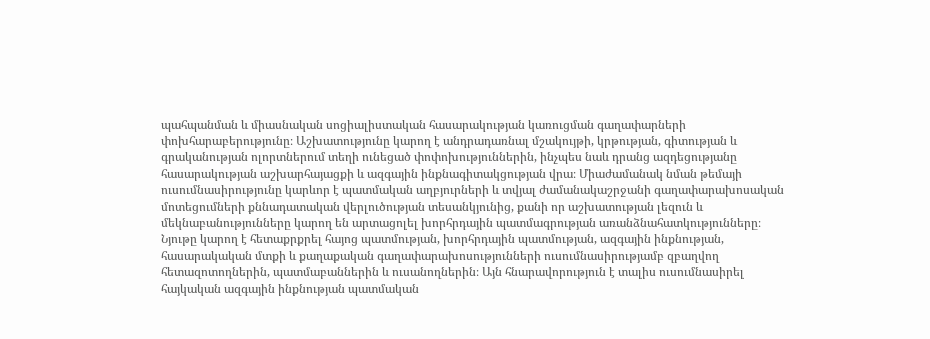պահպանման և միասնական սոցիալիստական հասարակության կառուցման գաղափարների փոխհարաբերությունը։ Աշխատությունը կարող է անդրադառնալ մշակույթի, կրթության, գիտության և գրականության ոլորտներում տեղի ունեցած փոփոխություններին, ինչպես նաև դրանց ազդեցությանը հասարակության աշխարհայացքի և ազգային ինքնագիտակցության վրա։ Միաժամանակ նման թեմայի ուսումնասիրությունը կարևոր է պատմական աղբյուրների և տվյալ ժամանակաշրջանի գաղափարախոսական մոտեցումների քննադատական վերլուծության տեսանկյունից, քանի որ աշխատության լեզուն և մեկնաբանությունները կարող են արտացոլել խորհրդային պատմագրության առանձնահատկությունները։ Նյութը կարող է հետաքրքրել հայոց պատմության, խորհրդային պատմության, ազգային ինքնության, հասարակական մտքի և քաղաքական գաղափարախոսությունների ուսումնասիրությամբ զբաղվող հետազոտողներին, պատմաբաններին և ուսանողներին։ Այն հնարավորություն է տալիս ուսումնասիրել հայկական ազգային ինքնության պատմական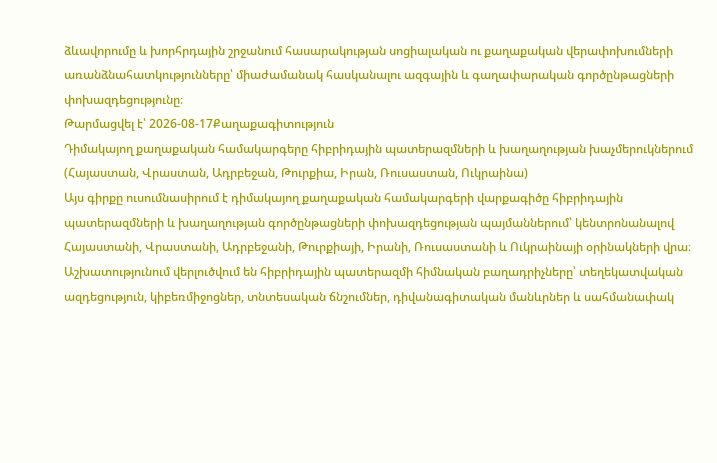ձևավորումը և խորհրդային շրջանում հասարակության սոցիալական ու քաղաքական վերափոխումների առանձնահատկությունները՝ միաժամանակ հասկանալու ազգային և գաղափարական գործընթացների փոխազդեցությունը։
Թարմացվել է՝ 2026-08-17Քաղաքագիտություն
Դիմակայող քաղաքական համակարգերը հիբրիդային պատերազմների և խաղաղության խաչմերուկներում (Հայաստան, Վրաստան, Ադրբեջան, Թուրքիա, Իրան, Ռուսաստան, Ուկրաինա)
Այս գիրքը ուսումնասիրում է դիմակայող քաղաքական համակարգերի վարքագիծը հիբրիդային պատերազմների և խաղաղության գործընթացների փոխազդեցության պայմաններում՝ կենտրոնանալով Հայաստանի, Վրաստանի, Ադրբեջանի, Թուրքիայի, Իրանի, Ռուսաստանի և Ուկրաինայի օրինակների վրա։ Աշխատությունում վերլուծվում են հիբրիդային պատերազմի հիմնական բաղադրիչները՝ տեղեկատվական ազդեցություն, կիբեռմիջոցներ, տնտեսական ճնշումներ, դիվանագիտական մանևրներ և սահմանափակ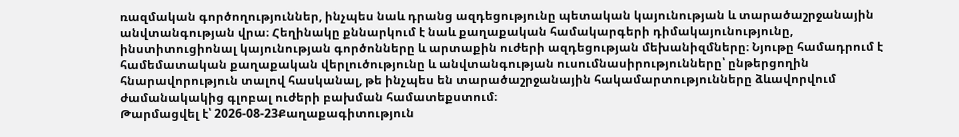ռազմական գործողություններ, ինչպես նաև դրանց ազդեցությունը պետական կայունության և տարածաշրջանային անվտանգության վրա։ Հեղինակը քննարկում է նաև քաղաքական համակարգերի դիմակայունությունը, ինստիտուցիոնալ կայունության գործոնները և արտաքին ուժերի ազդեցության մեխանիզմները։ Նյութը համադրում է համեմատական քաղաքական վերլուծությունը և անվտանգության ուսումնասիրությունները՝ ընթերցողին հնարավորություն տալով հասկանալ, թե ինչպես են տարածաշրջանային հակամարտությունները ձևավորվում ժամանակակից գլոբալ ուժերի բախման համատեքստում։
Թարմացվել է՝ 2026-08-23Քաղաքագիտություն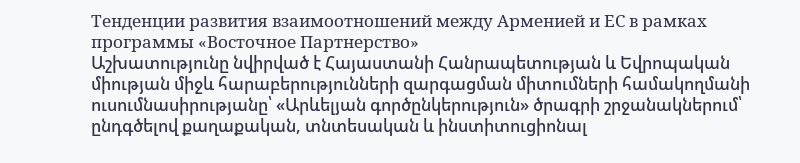Тенденции развития взаимоотношений между Арменией и ЕС в рамках программы «Восточное Партнерство»
Աշխատությունը նվիրված է Հայաստանի Հանրապետության և Եվրոպական միության միջև հարաբերությունների զարգացման միտումների համակողմանի ուսումնասիրությանը՝ «Արևելյան գործընկերություն» ծրագրի շրջանակներում՝ ընդգծելով քաղաքական, տնտեսական և ինստիտուցիոնալ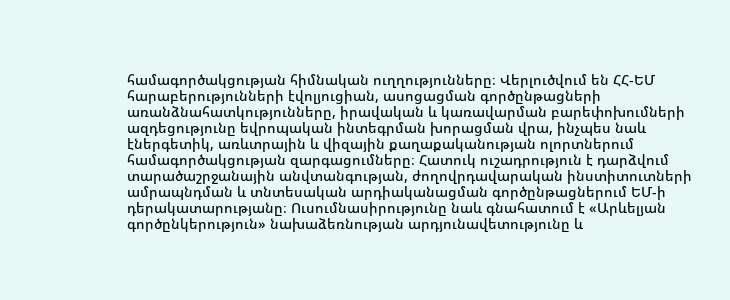համագործակցության հիմնական ուղղությունները։ Վերլուծվում են ՀՀ-ԵՄ հարաբերությունների էվոլյուցիան, ասոցացման գործընթացների առանձնահատկությունները, իրավական և կառավարման բարեփոխումների ազդեցությունը եվրոպական ինտեգրման խորացման վրա, ինչպես նաև էներգետիկ, առևտրային և վիզային քաղաքականության ոլորտներում համագործակցության զարգացումները։ Հատուկ ուշադրություն է դարձվում տարածաշրջանային անվտանգության, ժողովրդավարական ինստիտուտների ամրապնդման և տնտեսական արդիականացման գործընթացներում ԵՄ-ի դերակատարությանը։ Ուսումնասիրությունը նաև գնահատում է «Արևելյան գործընկերություն» նախաձեռնության արդյունավետությունը և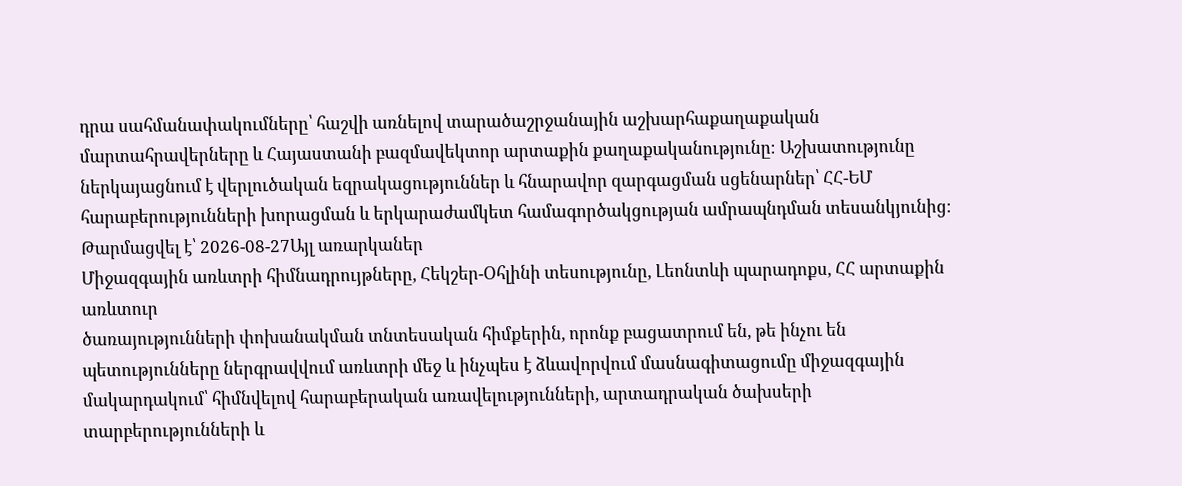դրա սահմանափակումները՝ հաշվի առնելով տարածաշրջանային աշխարհաքաղաքական մարտահրավերները և Հայաստանի բազմավեկտոր արտաքին քաղաքականությունը։ Աշխատությունը ներկայացնում է վերլուծական եզրակացություններ և հնարավոր զարգացման սցենարներ՝ ՀՀ-ԵՄ հարաբերությունների խորացման և երկարաժամկետ համագործակցության ամրապնդման տեսանկյունից։
Թարմացվել է՝ 2026-08-27Այլ առարկաներ
Միջազգային առևտրի հիմնադրույթները, Հեկշեր-Օհլինի տեսությունը, Լեոնտևի պարադոքս, ՀՀ արտաքին առևտուր
ծառայությունների փոխանակման տնտեսական հիմքերին, որոնք բացատրում են, թե ինչու են պետությունները ներգրավվում առևտրի մեջ և ինչպես է ձևավորվում մասնագիտացումը միջազգային մակարդակում՝ հիմնվելով հարաբերական առավելությունների, արտադրական ծախսերի տարբերությունների և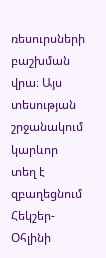ռեսուրսների բաշխման վրա։ Այս տեսության շրջանակում կարևոր տեղ է զբաղեցնում Հեկշեր-Օհլինի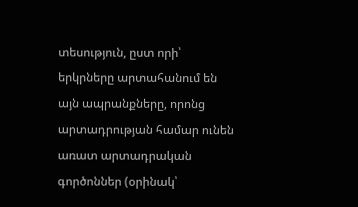տեսություն, ըստ որի՝ երկրները արտահանում են այն ապրանքները, որոնց արտադրության համար ունեն առատ արտադրական գործոններ (օրինակ՝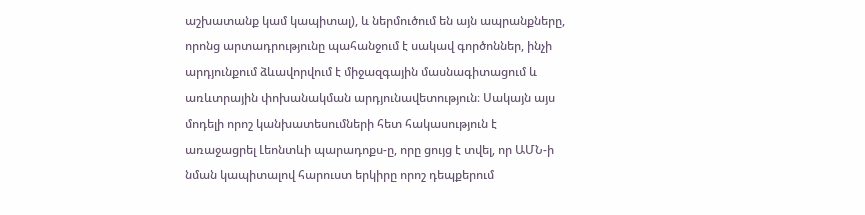աշխատանք կամ կապիտալ), և ներմուծում են այն ապրանքները, որոնց արտադրությունը պահանջում է սակավ գործոններ, ինչի արդյունքում ձևավորվում է միջազգային մասնագիտացում և առևտրային փոխանակման արդյունավետություն։ Սակայն այս մոդելի որոշ կանխատեսումների հետ հակասություն է առաջացրել Լեոնտևի պարադոքս-ը, որը ցույց է տվել, որ ԱՄՆ-ի նման կապիտալով հարուստ երկիրը որոշ դեպքերում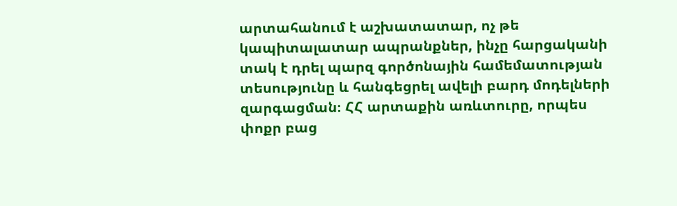արտահանում է աշխատատար, ոչ թե կապիտալատար ապրանքներ, ինչը հարցականի տակ է դրել պարզ գործոնային համեմատության տեսությունը և հանգեցրել ավելի բարդ մոդելների զարգացման։ ՀՀ արտաքին առևտուրը, որպես փոքր բաց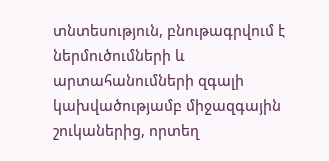տնտեսություն, բնութագրվում է ներմուծումների և արտահանումների զգալի կախվածությամբ միջազգային շուկաներից, որտեղ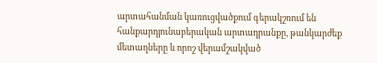արտահանման կառուցվածքում գերակշռում են հանքարդյունաբերական արտադրանքը, թանկարժեք մետաղները և որոշ վերամշակված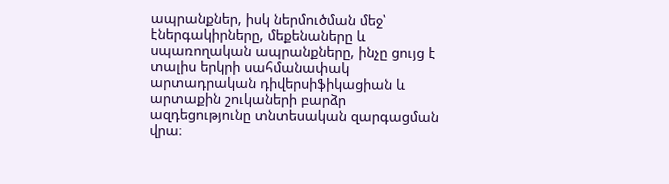ապրանքներ, իսկ ներմուծման մեջ՝ էներգակիրները, մեքենաները և սպառողական ապրանքները, ինչը ցույց է տալիս երկրի սահմանափակ արտադրական դիվերսիֆիկացիան և արտաքին շուկաների բարձր ազդեցությունը տնտեսական զարգացման վրա։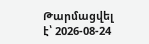Թարմացվել է՝ 2026-08-24